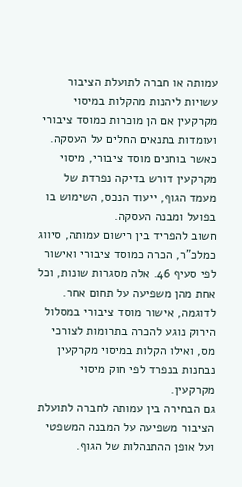עמותה או חברה לתועלת הציבור עשויות ליהנות מהקלות במיסוי מקרקעין אם הן מוכרות כמוסד ציבורי ועומדות בתנאים החלים על העסקה. כאשר בוחנים מוסד ציבורי, מיסוי מקרקעין דורש בדיקה נפרדת של מעמד הגוף, ייעוד הנכס, השימוש בו בפועל ומבנה העסקה.
חשוב להפריד בין רישום עמותה, סיווג כמלכ"ר, הכרה כמוסד ציבורי ואישור לפי סעיף 46. אלה מסגרות שונות, וכל אחת מהן משפיעה על תחום אחר. לדוגמה, אישור מוסד ציבורי במסלול הירוק נוגע להכרה בתרומות לצורכי מס, ואילו הקלות במיסוי מקרקעין נבחנות בנפרד לפי חוק מיסוי מקרקעין.
גם הבחירה בין עמותה לחברה לתועלת הציבור משפיעה על המבנה המשפטי ועל אופן ההתנהלות של הגוף.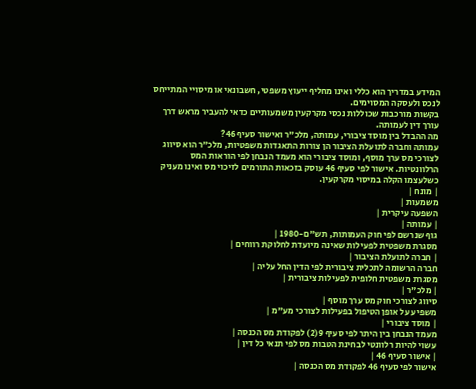המידע במדריך הוא כללי ואינו מחליף ייעוץ משפטי, חשבונאי או מיסויי המתייחס לנכס ולעסקה המסוימים.
בקשות מורכבות שכוללות נכסי מקרקעין משמעותיים כדאי להעביר מראש דרך עורך דין לעמותה.
מה ההבדל בין מוסד ציבורי, עמותה, מלכ"ר ואישור סעיף 46?
עמותה וחברה לתועלת הציבור הן צורות התאגדות משפטיות, מלכ"ר הוא סיווג לצורכי מס ערך מוסף, ומוסד ציבורי הוא מעמד הנבחן לפי הוראות המס הרלוונטיות. אישור לפי סעיף 46 עוסק בזכאות התורמים לזיכוי מס ואינו מעניק כשלעצמו הקלה במיסוי מקרקעין.
| מונח |
משמעות |
השפעה עיקרית |
| עמותה |
גוף שנרשם לפי חוק העמותות, תש"ם-1980 |
מסגרת משפטית לפעילות שאינה מיועדת לחלוקת רווחים |
| חברה לתועלת הציבור |
חברה הרשומה לתכלית ציבורית לפי הדין החל עליה |
מסגרת משפטית חלופית לפעילות ציבורית |
| מלכ"ר |
סיווג לצורכי חוק מס ערך מוסף |
משפיע על אופן הטיפול בפעילות לצורכי מע"מ |
| מוסד ציבורי |
מעמד הנבחן בין היתר לפי סעיף 9(2) לפקודת מס הכנסה |
עשוי להיות רלוונטי לבחינת הטבות מס לפי תנאי כל דין |
| אישור סעיף 46 |
אישור לפי סעיף 46 לפקודת מס הכנסה |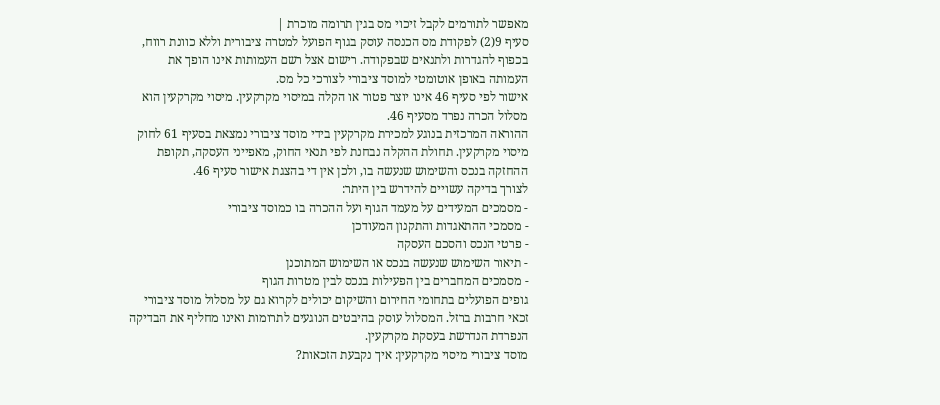מאפשר לתורמים לקבל זיכוי מס בגין תרומה מוכרת |
סעיף 9(2) לפקודת מס הכנסה עוסק בגוף הפועל למטרה ציבורית וללא כוונת רווח, בכפוף להגדרות ולתנאים שבפקודה. רישום אצל רשם העמותות אינו הופך את העמותה באופן אוטומטי למוסד ציבורי לצורכי כל מס.
אישור לפי סעיף 46 אינו יוצר פטור או הקלה במיסוי מקרקעין. מיסוי מקרקעין הוא מסלול הכרה נפרד מסעיף 46.
ההוראה המרכזית בנוגע למכירת מקרקעין בידי מוסד ציבורי נמצאת בסעיף 61 לחוק מיסוי מקרקעין. תחולת ההקלה נבחנת לפי תנאי החוק, מאפייני העסקה, תקופת ההחזקה בנכס והשימוש שנעשה בו, ולכן אין די בהצגת אישור סעיף 46.
לצורך בדיקה עשויים להידרש בין היתר:
- מסמכים המעידים על מעמד הגוף ועל ההכרה בו כמוסד ציבורי
- מסמכי ההתאגדות והתקנון המעודכן
- פרטי הנכס והסכם העסקה
- תיאור השימוש שנעשה בנכס או השימוש המתוכנן
- מסמכים המחברים בין הפעילות בנכס לבין מטרות הגוף
גופים הפועלים בתחומי החירום והשיקום יכולים לקרוא גם על מסלול מוסד ציבורי זכאי חרבות ברזל. המסלול עוסק בהיבטים הנוגעים לתרומות ואינו מחליף את הבדיקה הנפרדת הנדרשת בעסקת מקרקעין.
מוסד ציבורי מיסוי מקרקעין: איך נקבעת הזכאות?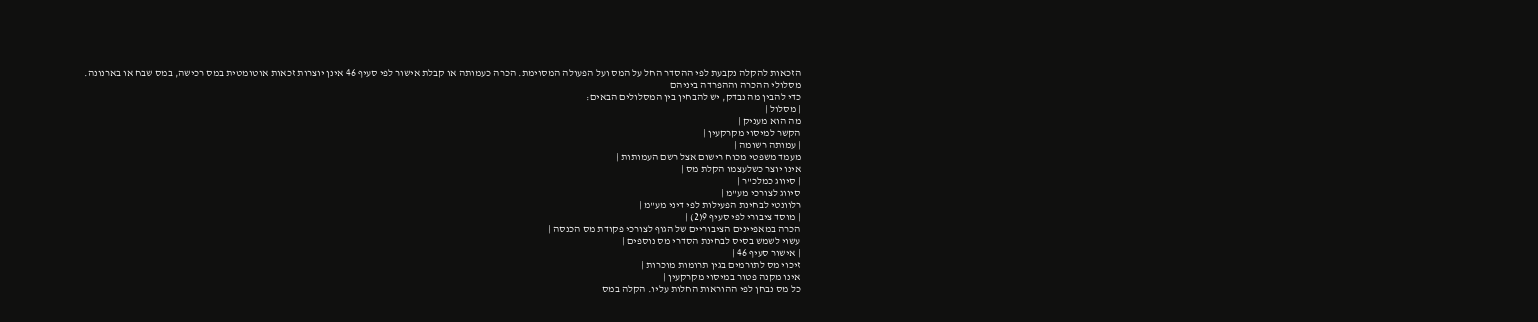הזכאות להקלה נקבעת לפי ההסדר החל על המס ועל הפעולה המסוימת. הכרה כעמותה או קבלת אישור לפי סעיף 46 אינן יוצרות זכאות אוטומטית במס רכישה, במס שבח או בארנונה.
מסלולי ההכרה וההפרדה ביניהם
כדי להבין מה נבדק, יש להבחין בין המסלולים הבאים:
| מסלול |
מה הוא מעניק |
הקשר למיסוי מקרקעין |
| עמותה רשומה |
מעמד משפטי מכוח רישום אצל רשם העמותות |
אינו יוצר כשלעצמו הקלת מס |
| סיווג כמלכ"ר |
סיווג לצורכי מע"מ |
רלוונטי לבחינת הפעילות לפי דיני מע"מ |
| מוסד ציבורי לפי סעיף 9(2) |
הכרה במאפיינים הציבוריים של הגוף לצורכי פקודת מס הכנסה |
עשוי לשמש בסיס לבחינת הסדרי מס נוספים |
| אישור סעיף 46 |
זיכוי מס לתורמים בגין תרומות מוכרות |
אינו מקנה פטור במיסוי מקרקעין |
כל מס נבחן לפי ההוראות החלות עליו. הקלה במס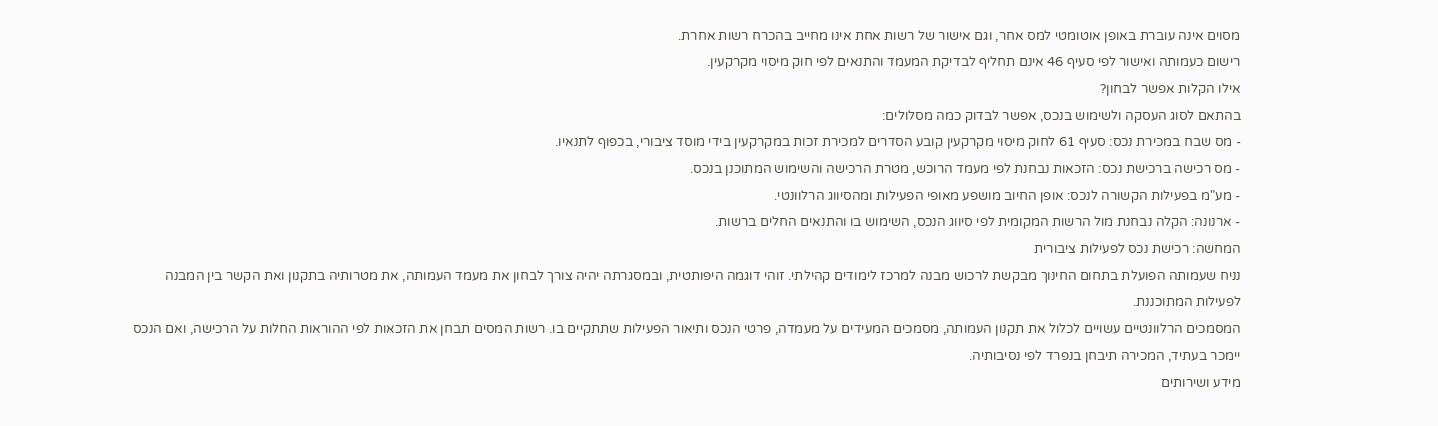מסוים אינה עוברת באופן אוטומטי למס אחר, וגם אישור של רשות אחת אינו מחייב בהכרח רשות אחרת.
רישום כעמותה ואישור לפי סעיף 46 אינם תחליף לבדיקת המעמד והתנאים לפי חוק מיסוי מקרקעין.
אילו הקלות אפשר לבחון?
בהתאם לסוג העסקה ולשימוש בנכס, אפשר לבדוק כמה מסלולים:
- מס שבח במכירת נכס: סעיף 61 לחוק מיסוי מקרקעין קובע הסדרים למכירת זכות במקרקעין בידי מוסד ציבורי, בכפוף לתנאיו.
- מס רכישה ברכישת נכס: הזכאות נבחנת לפי מעמד הרוכש, מטרת הרכישה והשימוש המתוכנן בנכס.
- מע"מ בפעילות הקשורה לנכס: אופן החיוב מושפע מאופי הפעילות ומהסיווג הרלוונטי.
- ארנונה: הקלה נבחנת מול הרשות המקומית לפי סיווג הנכס, השימוש בו והתנאים החלים ברשות.
המחשה: רכישת נכס לפעילות ציבורית
נניח שעמותה הפועלת בתחום החינוך מבקשת לרכוש מבנה למרכז לימודים קהילתי. זוהי דוגמה היפותטית, ובמסגרתה יהיה צורך לבחון את מעמד העמותה, את מטרותיה בתקנון ואת הקשר בין המבנה לפעילות המתוכננת.
המסמכים הרלוונטיים עשויים לכלול את תקנון העמותה, מסמכים המעידים על מעמדה, פרטי הנכס ותיאור הפעילות שתתקיים בו. רשות המסים תבחן את הזכאות לפי ההוראות החלות על הרכישה, ואם הנכס יימכר בעתיד, המכירה תיבחן בנפרד לפי נסיבותיה.
מידע ושירותים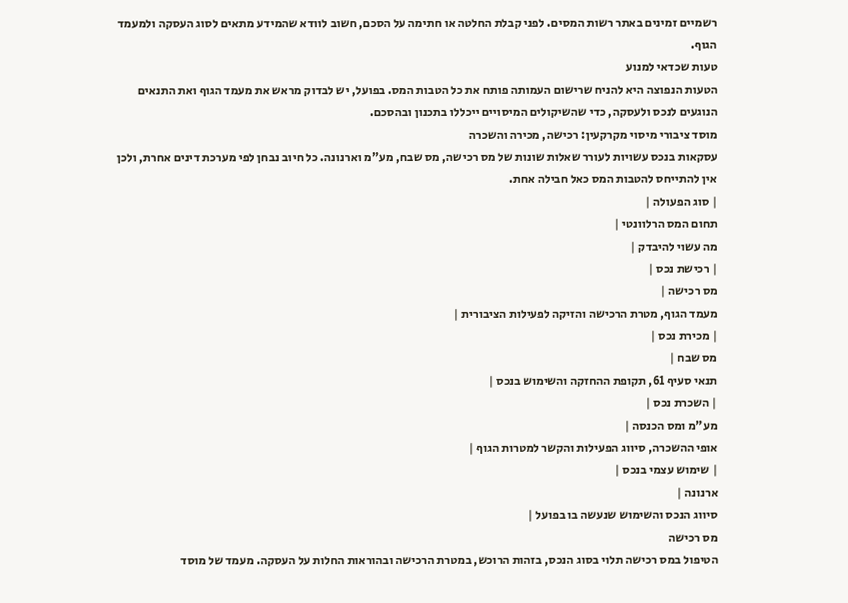רשמיים זמינים באתר רשות המסים. לפני קבלת החלטה או חתימה על הסכם, חשוב לוודא שהמידע מתאים לסוג העסקה ולמעמד הגוף.
טעות שכדאי למנוע
הטעות הנפוצה היא להניח שרישום העמותה פותח את כל הטבות המס. בפועל, יש לבדוק מראש את מעמד הגוף ואת התנאים הנוגעים לנכס ולעסקה, כדי שהשיקולים המיסויים ייכללו בתכנון ובהסכם.
מוסד ציבורי מיסוי מקרקעין: רכישה, מכירה והשכרה
עסקאות בנכס עשויות לעורר שאלות שונות של מס רכישה, מס שבח, מע"מ וארנונה. כל חיוב נבחן לפי מערכת דינים אחרת, ולכן אין להתייחס להטבות המס כאל חבילה אחת.
| סוג הפעולה |
תחום המס הרלוונטי |
מה עשוי להיבדק |
| רכישת נכס |
מס רכישה |
מעמד הגוף, מטרת הרכישה והזיקה לפעילות הציבורית |
| מכירת נכס |
מס שבח |
תנאי סעיף 61, תקופת ההחזקה והשימוש בנכס |
| השכרת נכס |
מע"מ ומס הכנסה |
אופי ההשכרה, סיווג הפעילות והקשר למטרות הגוף |
| שימוש עצמי בנכס |
ארנונה |
סיווג הנכס והשימוש שנעשה בו בפועל |
מס רכישה
הטיפול במס רכישה תלוי בסוג הנכס, בזהות הרוכש, במטרת הרכישה ובהוראות החלות על העסקה. מעמד של מוסד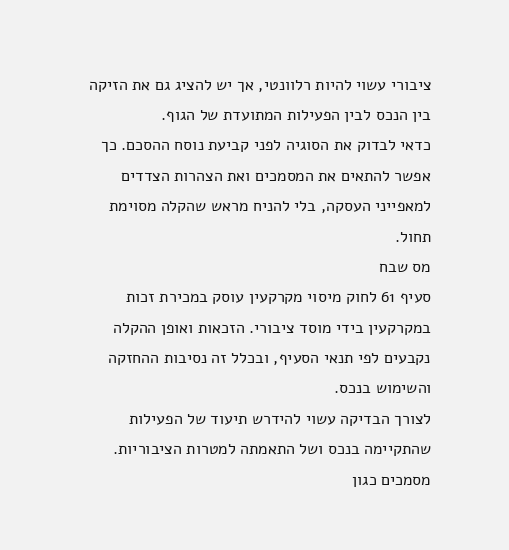ציבורי עשוי להיות רלוונטי, אך יש להציג גם את הזיקה בין הנכס לבין הפעילות המתועדת של הגוף.
כדאי לבדוק את הסוגיה לפני קביעת נוסח ההסכם. כך אפשר להתאים את המסמכים ואת הצהרות הצדדים למאפייני העסקה, בלי להניח מראש שהקלה מסוימת תחול.
מס שבח
סעיף 61 לחוק מיסוי מקרקעין עוסק במכירת זכות במקרקעין בידי מוסד ציבורי. הזכאות ואופן ההקלה נקבעים לפי תנאי הסעיף, ובכלל זה נסיבות ההחזקה והשימוש בנכס.
לצורך הבדיקה עשוי להידרש תיעוד של הפעילות שהתקיימה בנכס ושל התאמתה למטרות הציבוריות. מסמכים כגון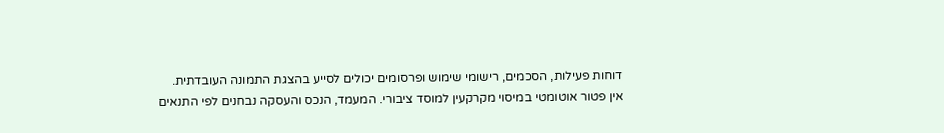דוחות פעילות, הסכמים, רישומי שימוש ופרסומים יכולים לסייע בהצגת התמונה העובדתית.
אין פטור אוטומטי במיסוי מקרקעין למוסד ציבורי. המעמד, הנכס והעסקה נבחנים לפי התנאים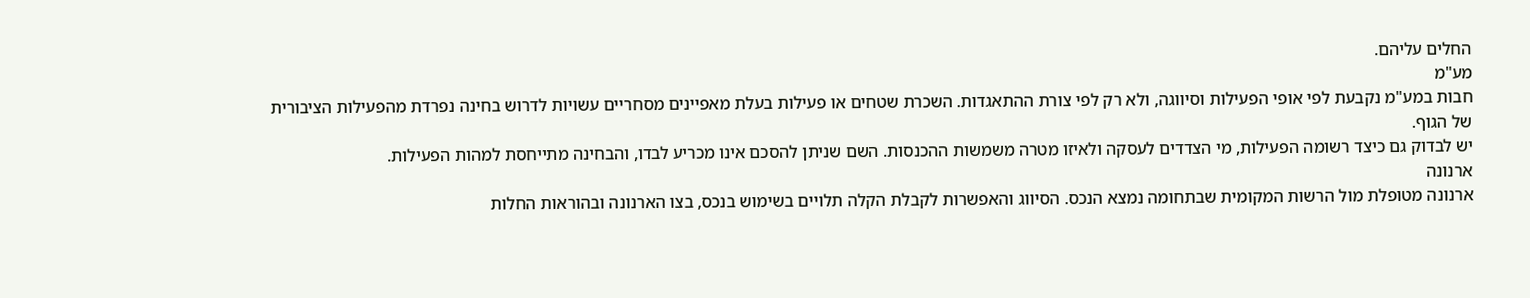החלים עליהם.
מע"מ
חבות במע"מ נקבעת לפי אופי הפעילות וסיווגה, ולא רק לפי צורת ההתאגדות. השכרת שטחים או פעילות בעלת מאפיינים מסחריים עשויות לדרוש בחינה נפרדת מהפעילות הציבורית של הגוף.
יש לבדוק גם כיצד רשומה הפעילות, מי הצדדים לעסקה ולאיזו מטרה משמשות ההכנסות. השם שניתן להסכם אינו מכריע לבדו, והבחינה מתייחסת למהות הפעילות.
ארנונה
ארנונה מטופלת מול הרשות המקומית שבתחומה נמצא הנכס. הסיווג והאפשרות לקבלת הקלה תלויים בשימוש בנכס, בצו הארנונה ובהוראות החלות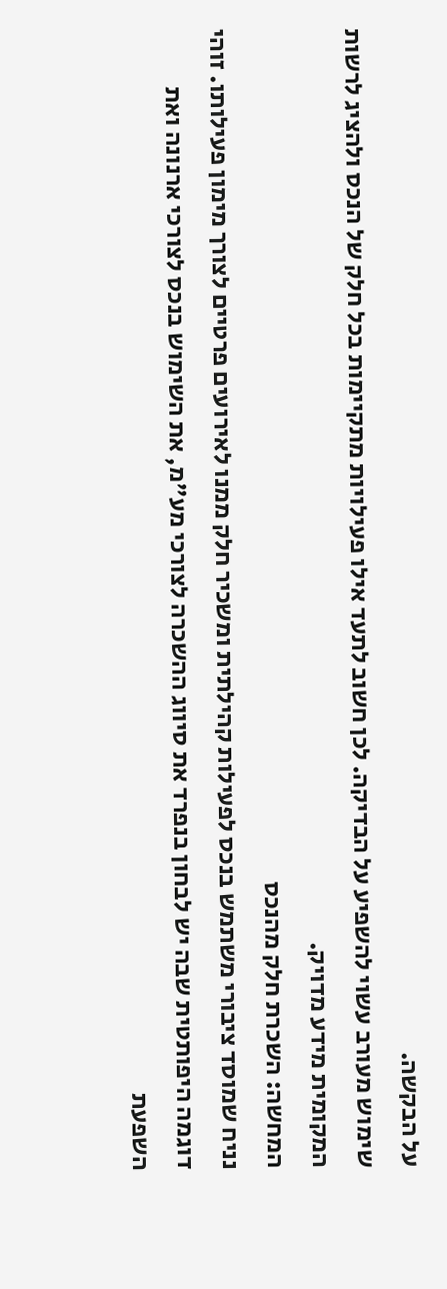על הבקשה.
שימוש מעורב עשוי להשפיע על הבדיקה. לכן חשוב לתעד אילו פעילויות מתקיימות בכל חלק של הנכס ולהציג לרשות המקומית מידע מדויק.
המחשה: השכרת חלק מהנכס
נניח שמוסד ציבורי משתמש בנכס לפעילות קהילתית ומשכיר חלק ממנו לאירועים פרטיים לצורך מימון פעילותו. זוהי דוגמה היפותטית שבה יש לבחון בנפרד את סיווג ההשכרה לצורכי מע"מ, את השימוש בנכס לצורכי ארנונה ואת השפעת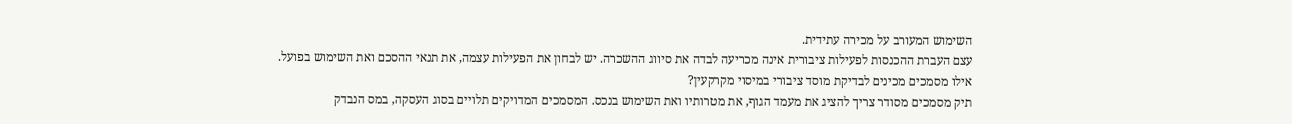השימוש המעורב על מכירה עתידית.
עצם העברת ההכנסות לפעילות ציבורית אינה מכריעה לבדה את סיווג ההשכרה. יש לבחון את הפעילות עצמה, את תנאי ההסכם ואת השימוש בפועל.
אילו מסמכים מכינים לבדיקת מוסד ציבורי במיסוי מקרקעין?
תיק מסמכים מסודר צריך להציג את מעמד הגוף, את מטרותיו ואת השימוש בנכס. המסמכים המדויקים תלויים בסוג העסקה, במס הנבדק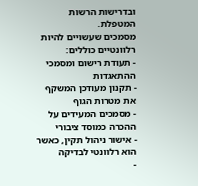ובדרישות הרשות המטפלת.
מסמכים שעשויים להיות רלוונטיים כוללים:
- תעודת רישום ומסמכי ההתאגדות
- תקנון מעודכן המשקף את מטרות הגוף
- מסמכים המעידים על ההכרה כמוסד ציבורי
- אישור ניהול תקין, כאשר הוא רלוונטי לבדיקה
-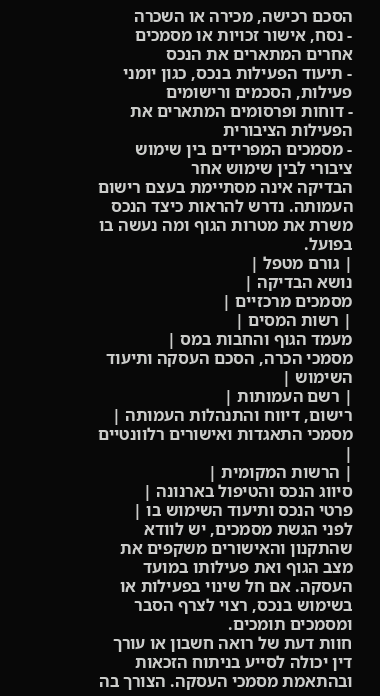הסכם רכישה, מכירה או השכרה
- נסח, אישור זכויות או מסמכים אחרים המתארים את הנכס
- תיעוד הפעילות בנכס, כגון יומני פעילות, הסכמים ורישומים
- דוחות ופרסומים המתארים את הפעילות הציבורית
- מסמכים המפרידים בין שימוש ציבורי לבין שימוש אחר
הבדיקה אינה מסתיימת בעצם רישום העמותה. נדרש להראות כיצד הנכס משרת את מטרות הגוף ומה נעשה בו בפועל.
| גורם מטפל |
נושא הבדיקה |
מסמכים מרכזיים |
| רשות המסים |
מעמד הגוף והחבות במס |
מסמכי הכרה, הסכם העסקה ותיעוד השימוש |
| רשם העמותות |
רישום, דיווח והתנהלות העמותה |
מסמכי התאגדות ואישורים רלוונטיים |
| הרשות המקומית |
סיווג הנכס והטיפול בארנונה |
פרטי הנכס ותיעוד השימוש בו |
לפני הגשת מסמכים, יש לוודא שהתקנון והאישורים משקפים את מצב הגוף ואת פעילותו במועד העסקה. אם חל שינוי בפעילות או בשימוש בנכס, רצוי לצרף הסבר ומסמכים תומכים.
חוות דעת של רואה חשבון או עורך דין יכולה לסייע בניתוח הזכאות ובהתאמת מסמכי העסקה. הצורך בה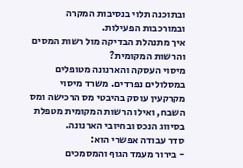ובתוכנה תלוי בנסיבות המקרה ובמורכבות הפעילות.
איך מתנהלת הבדיקה מול רשות המסים והרשות המקומית?
מיסוי העסקה והארנונה מטופלים במסלולים נפרדים. משרד מיסוי מקרקעין עוסק בהיבטי מס הרכישה ומס השבח, ואילו הרשות המקומית מטפלת בסיווג הנכס ובחיובי הארנונה.
סדר עבודה אפשרי הוא:
- בירור מעמד הגוף והמסמכים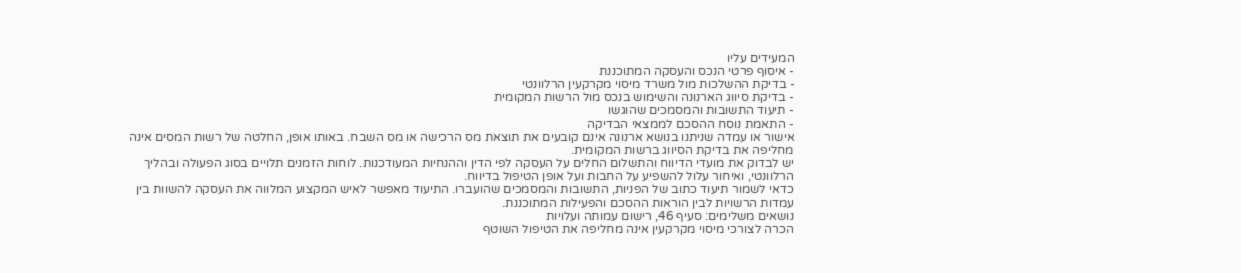המעידים עליו
- איסוף פרטי הנכס והעסקה המתוכננת
- בדיקת ההשלכות מול משרד מיסוי מקרקעין הרלוונטי
- בדיקת סיווג הארנונה והשימוש בנכס מול הרשות המקומית
- תיעוד התשובות והמסמכים שהוגשו
- התאמת נוסח ההסכם לממצאי הבדיקה
אישור או עמדה שניתנו בנושא ארנונה אינם קובעים את תוצאת מס הרכישה או מס השבח. באותו אופן, החלטה של רשות המסים אינה מחליפה את בדיקת הסיווג ברשות המקומית.
יש לבדוק את מועדי הדיווח והתשלום החלים על העסקה לפי הדין וההנחיות המעודכנות. לוחות הזמנים תלויים בסוג הפעולה ובהליך הרלוונטי, ואיחור עלול להשפיע על החבות ועל אופן הטיפול בדיווח.
כדאי לשמור תיעוד כתוב של הפניות, התשובות והמסמכים שהועברו. התיעוד מאפשר לאיש המקצוע המלווה את העסקה להשוות בין עמדות הרשויות לבין הוראות ההסכם והפעילות המתוכננת.
נושאים משלימים: סעיף 46, רישום עמותה ועלויות
הכרה לצורכי מיסוי מקרקעין אינה מחליפה את הטיפול השוטף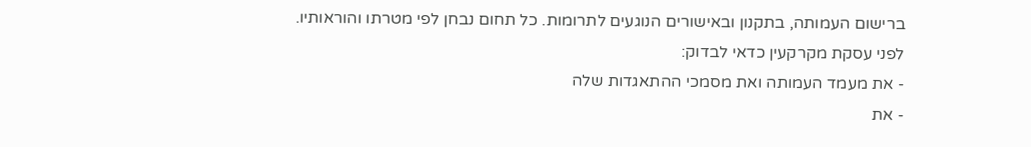ברישום העמותה, בתקנון ובאישורים הנוגעים לתרומות. כל תחום נבחן לפי מטרתו והוראותיו.
לפני עסקת מקרקעין כדאי לבדוק:
- את מעמד העמותה ואת מסמכי ההתאגדות שלה
- את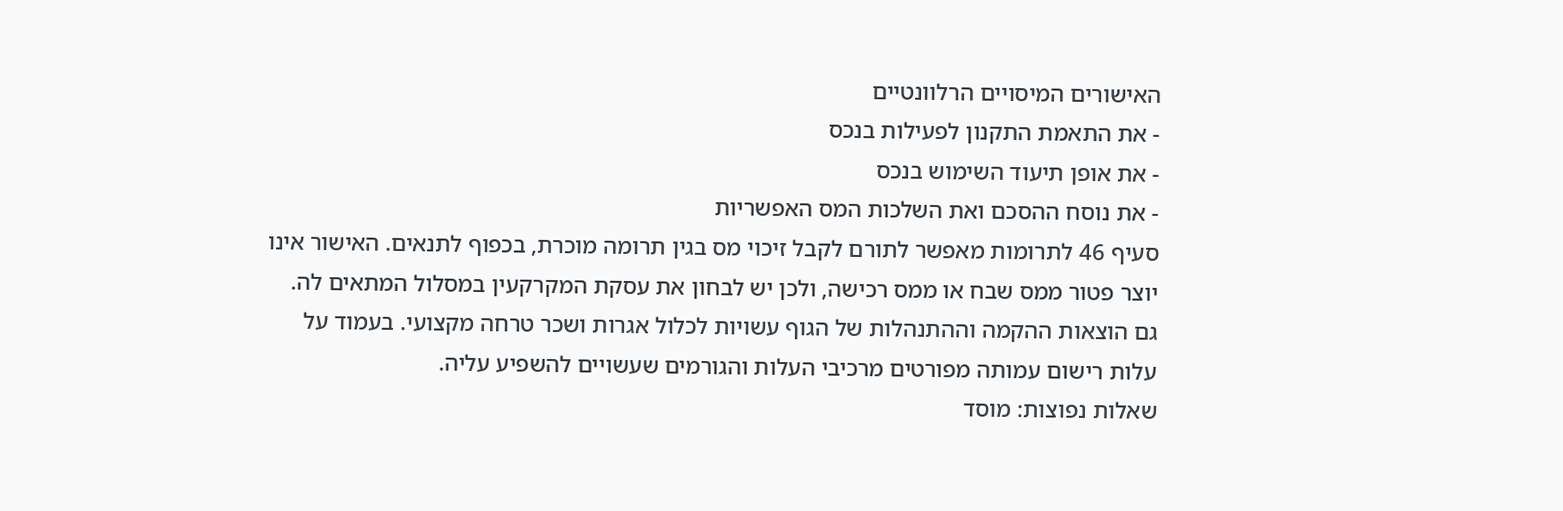האישורים המיסויים הרלוונטיים
- את התאמת התקנון לפעילות בנכס
- את אופן תיעוד השימוש בנכס
- את נוסח ההסכם ואת השלכות המס האפשריות
סעיף 46 לתרומות מאפשר לתורם לקבל זיכוי מס בגין תרומה מוכרת, בכפוף לתנאים. האישור אינו יוצר פטור ממס שבח או ממס רכישה, ולכן יש לבחון את עסקת המקרקעין במסלול המתאים לה.
גם הוצאות ההקמה וההתנהלות של הגוף עשויות לכלול אגרות ושכר טרחה מקצועי. בעמוד על עלות רישום עמותה מפורטים מרכיבי העלות והגורמים שעשויים להשפיע עליה.
שאלות נפוצות: מוסד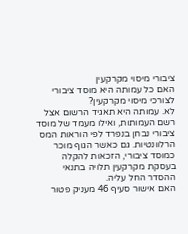ציבורי מיסוי מקרקעין
האם כל עמותה היא מוסד ציבורי לצורכי מיסוי מקרקעין?
לא. עמותה היא תאגיד הרשום אצל רשם העמותות, ואילו מעמד של מוסד ציבורי נבחן בנפרד לפי הוראות המס הרלוונטיות. גם כאשר הגוף מוכר כמוסד ציבורי, הזכאות להקלה בעסקת מקרקעין תלויה בתנאי ההסדר החל עליה.
האם אישור סעיף 46 מעניק פטור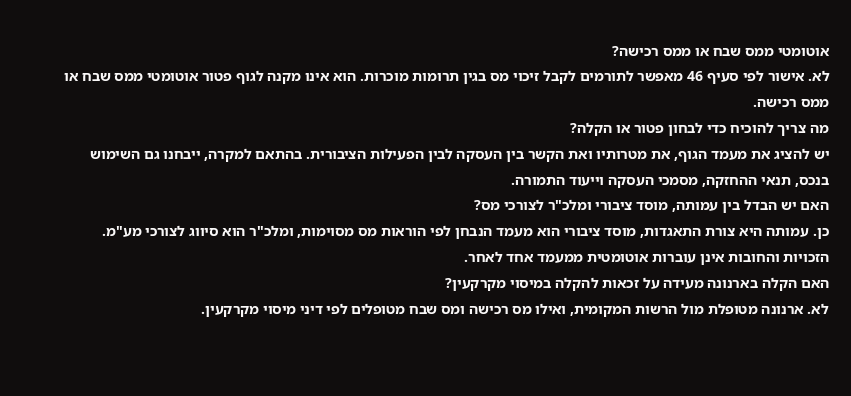אוטומטי ממס שבח או ממס רכישה?
לא. אישור לפי סעיף 46 מאפשר לתורמים לקבל זיכוי מס בגין תרומות מוכרות. הוא אינו מקנה לגוף פטור אוטומטי ממס שבח או ממס רכישה.
מה צריך להוכיח כדי לבחון פטור או הקלה?
יש להציג את מעמד הגוף, את מטרותיו ואת הקשר בין העסקה לבין הפעילות הציבורית. בהתאם למקרה, ייבחנו גם השימוש בנכס, תנאי ההחזקה, מסמכי העסקה וייעוד התמורה.
האם יש הבדל בין עמותה, מוסד ציבורי ומלכ"ר לצורכי מס?
כן. עמותה היא צורת התאגדות, מוסד ציבורי הוא מעמד הנבחן לפי הוראות מס מסוימות, ומלכ"ר הוא סיווג לצורכי מע"מ. הזכויות והחובות אינן עוברות אוטומטית ממעמד אחד לאחר.
האם הקלה בארנונה מעידה על זכאות להקלה במיסוי מקרקעין?
לא. ארנונה מטופלת מול הרשות המקומית, ואילו מס רכישה ומס שבח מטופלים לפי דיני מיסוי מקרקעין.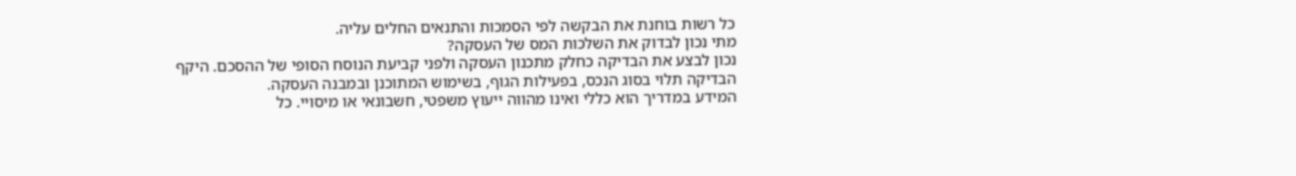כל רשות בוחנת את הבקשה לפי הסמכות והתנאים החלים עליה.
מתי נכון לבדוק את השלכות המס של העסקה?
נכון לבצע את הבדיקה כחלק מתכנון העסקה ולפני קביעת הנוסח הסופי של ההסכם. היקף הבדיקה תלוי בסוג הנכס, בפעילות הגוף, בשימוש המתוכנן ובמבנה העסקה.
המידע במדריך הוא כללי ואינו מהווה ייעוץ משפטי, חשבונאי או מיסויי. כל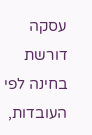עסקה דורשת בחינה לפי העובדות,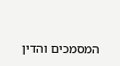המסמכים והדין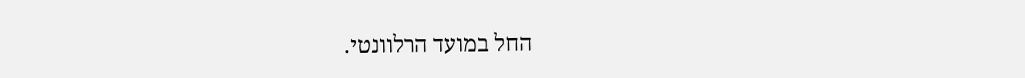החל במועד הרלוונטי.